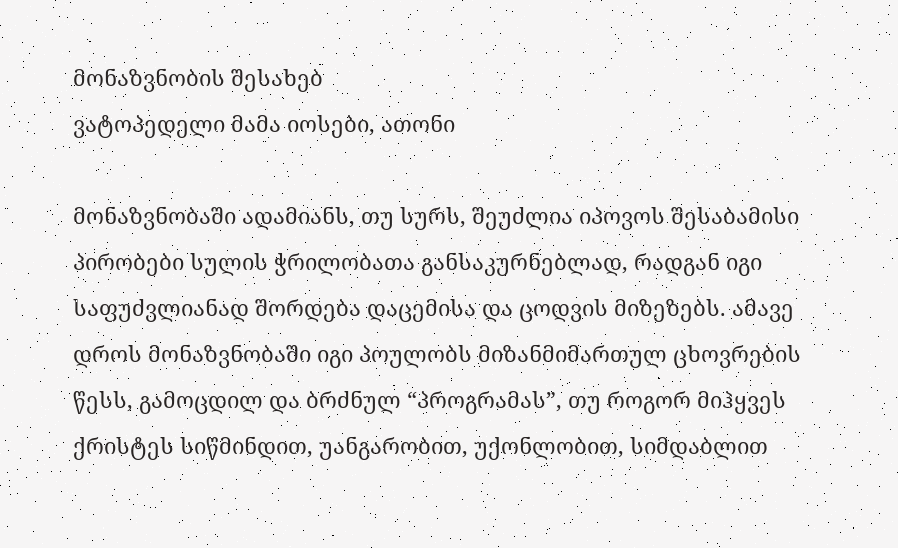მონაზვნობის შესახებ
ვატოპედელი მამა იოსები, ათონი

მონაზვნობაში ადამიანს, თუ სურს, შეუძლია იპოვოს შესაბამისი პირობები სულის ჭრილობათა განსაკურნებლად, რადგან იგი საფუძვლიანად შორდება დაცემისა და ცოდვის მიზეზებს. ამავე დროს მონაზვნობაში იგი პოულობს მიზანმიმართულ ცხოვრების წესს, გამოცდილ და ბრძნულ “პროგრამას”, თუ როგორ მიჰყვეს ქრისტეს სიწმინდით, უანგარობით, უქონლობით, სიმდაბლით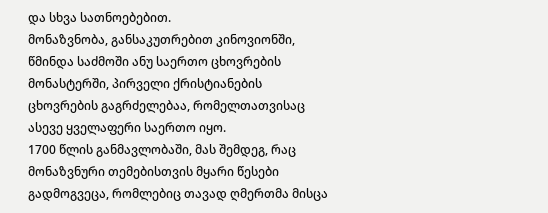და სხვა სათნოებებით.
მონაზვნობა, განსაკუთრებით კინოვიონში, წმინდა საძმოში ანუ საერთო ცხოვრების მონასტერში, პირველი ქრისტიანების ცხოვრების გაგრძელებაა, რომელთათვისაც ასევე ყველაფერი საერთო იყო.
1700 წლის განმავლობაში, მას შემდეგ, რაც მონაზვნური თემებისთვის მყარი წესები გადმოგვეცა, რომლებიც თავად ღმერთმა მისცა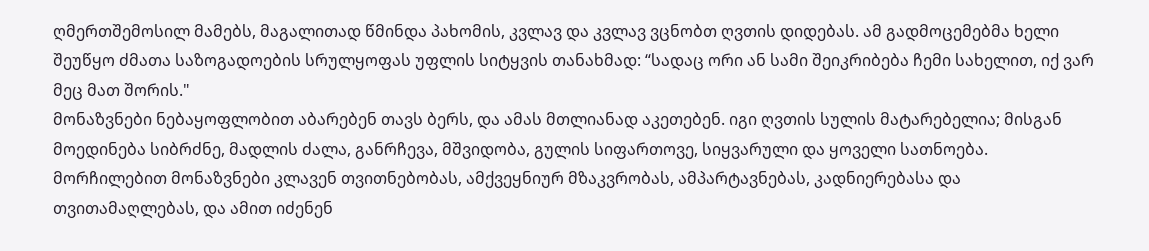ღმერთშემოსილ მამებს, მაგალითად წმინდა პახომის, კვლავ და კვლავ ვცნობთ ღვთის დიდებას. ამ გადმოცემებმა ხელი შეუწყო ძმათა საზოგადოების სრულყოფას უფლის სიტყვის თანახმად: “სადაც ორი ან სამი შეიკრიბება ჩემი სახელით, იქ ვარ მეც მათ შორის."
მონაზვნები ნებაყოფლობით აბარებენ თავს ბერს, და ამას მთლიანად აკეთებენ. იგი ღვთის სულის მატარებელია; მისგან მოედინება სიბრძნე, მადლის ძალა, განრჩევა, მშვიდობა, გულის სიფართოვე, სიყვარული და ყოველი სათნოება. მორჩილებით მონაზვნები კლავენ თვითნებობას, ამქვეყნიურ მზაკვრობას, ამპარტავნებას, კადნიერებასა და თვითამაღლებას, და ამით იძენენ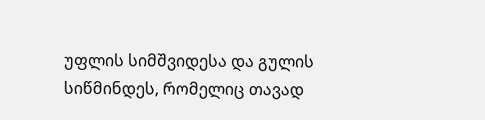უფლის სიმშვიდესა და გულის სიწმინდეს, რომელიც თავად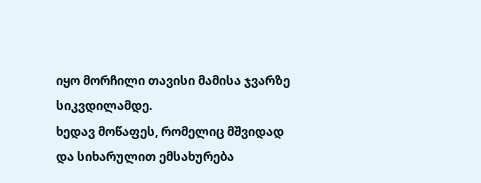იყო მორჩილი თავისი მამისა ჯვარზე სიკვდილამდე.
ხედავ მოწაფეს, რომელიც მშვიდად და სიხარულით ემსახურება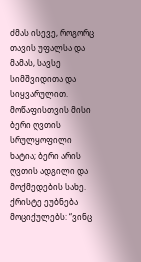ძმას ისევე, როგორც თავის უფალსა და მამას, სავსე სიმშვიდითა და სიყვარულით. მოწაფისთვის მისი ბერი ღვთის სრულყოფილი ხატია; ბერი არის ღვთის ადგილი და მოქმედების სახე. ქრისტე ეუბნება მოციქულებს: “ვინც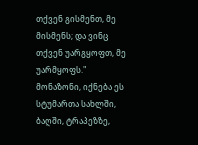თქვენ გისმენთ, მე მისმენს; და ვინც თქვენ უარგყოფთ, მე უარმყოფს."
მონაზონი, იქნება ეს სტუმართა სახლში, ბაღში, ტრაპეზზე,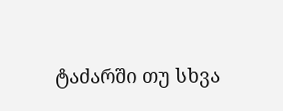ტაძარში თუ სხვა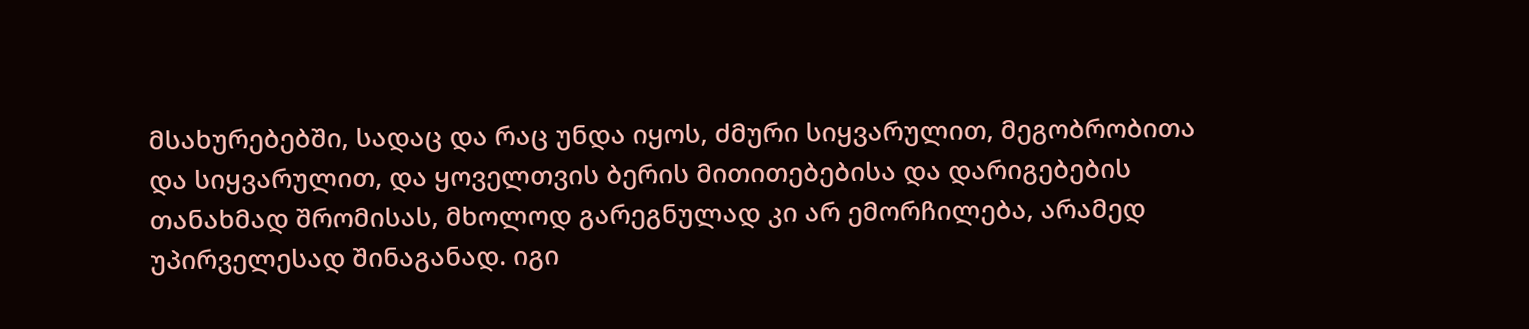მსახურებებში, სადაც და რაც უნდა იყოს, ძმური სიყვარულით, მეგობრობითა და სიყვარულით, და ყოველთვის ბერის მითითებებისა და დარიგებების თანახმად შრომისას, მხოლოდ გარეგნულად კი არ ემორჩილება, არამედ უპირველესად შინაგანად. იგი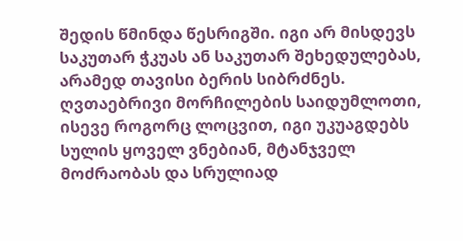შედის წმინდა წესრიგში. იგი არ მისდევს საკუთარ ჭკუას ან საკუთარ შეხედულებას, არამედ თავისი ბერის სიბრძნეს. ღვთაებრივი მორჩილების საიდუმლოთი, ისევე როგორც ლოცვით, იგი უკუაგდებს სულის ყოველ ვნებიან, მტანჯველ მოძრაობას და სრულიად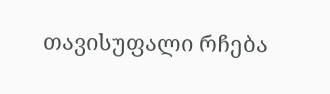თავისუფალი რჩება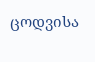ცოდვისა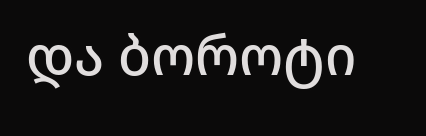და ბოროტი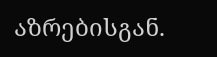აზრებისგან.